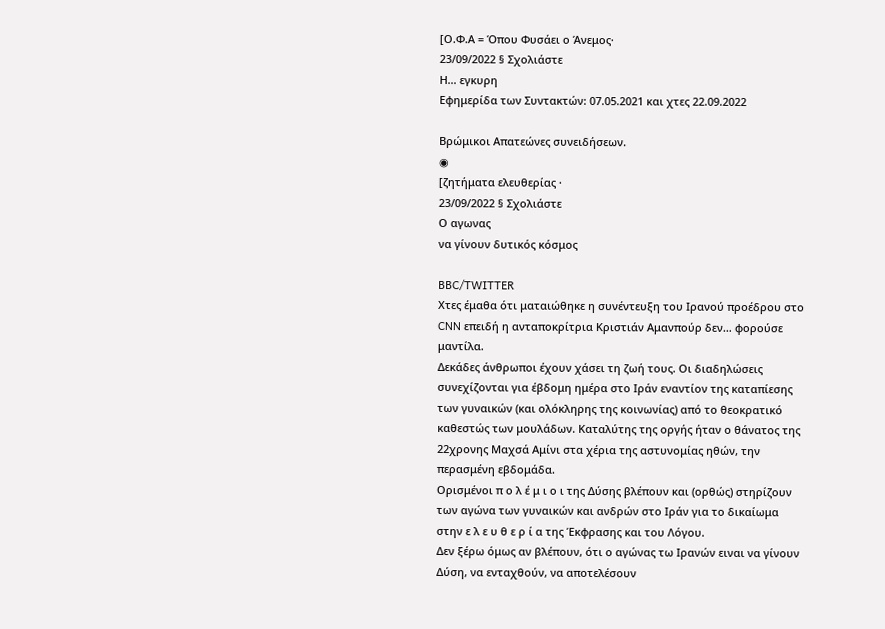[Ο.Φ.Α = Όπου Φυσάει ο Άνεμος·
23/09/2022 § Σχολιάστε
Η… εγκυρη
Εφημερίδα των Συντακτών: 07.05.2021 και χτες 22.09.2022

Βρώμικοι Απατεώνες συνειδήσεων.
◉
[ζητήματα ελευθερίας ·
23/09/2022 § Σχολιάστε
Ο αγωνας
να γίνουν δυτικός κόσμος

BBC/TWITTER
Χτες έμαθα ότι ματαιώθηκε η συνέντευξη του Ιρανού προέδρου στο CNN επειδή η ανταποκρίτρια Κριστιάν Αμανπούρ δεν… φορούσε μαντίλα.
Δεκάδες άνθρωποι έχουν χάσει τη ζωή τους. Οι διαδηλώσεις συνεχίζονται για έβδομη ημέρα στο Ιράν εναντίον της καταπίεσης των γυναικών (και ολόκληρης της κοινωνίας) από το θεοκρατικό καθεστώς των μουλάδων. Καταλύτης της οργής ήταν ο θάνατος της 22χρονης Μαχσά Αμίνι στα χέρια της αστυνομίας ηθών, την περασμένη εβδομάδα.
Ορισμένοι π ο λ έ μ ι ο ι της Δύσης βλέπουν και (ορθώς) στηρίζουν των αγώνα των γυναικών και ανδρών στο Ιράν για το δικαίωμα στην ε λ ε υ θ ε ρ ί α της Έκφρασης και του Λόγου.
Δεν ξέρω όμως αν βλέπουν, ότι ο αγώνας τω Ιρανών ειναι να γίνουν Δύση, να ενταχθούν, να αποτελέσουν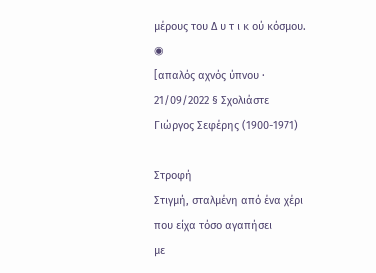μέρους του Δ υ τ ι κ ού κόσμου.
◉
[απαλός αχνός ύπνου ·
21/09/2022 § Σχολιάστε
Γιώργος Σεφέρης (1900-1971)

Στροφή
Στιγμή, σταλμένη από ένα χέρι
που είχα τόσο αγαπήσει
με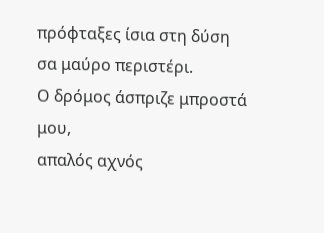πρόφταξες ίσια στη δύση
σα μαύρο περιστέρι.
Ο δρόμος άσπριζε μπροστά μου,
απαλός αχνός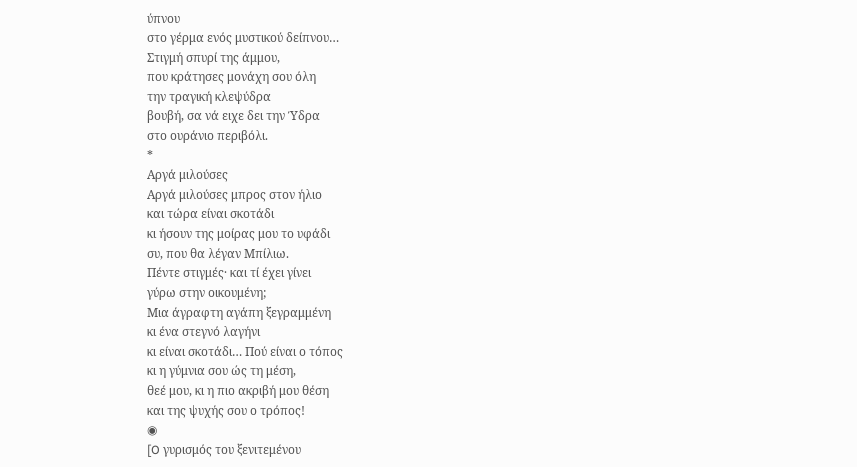ύπνου
στο γέρμα ενός μυστικού δείπνου…
Στιγμή σπυρί της άμμου,
που κράτησες μονάχη σου όλη
την τραγική κλεψύδρα
βουβή, σα νά ειχε δει την Ύδρα
στο ουράνιο περιβόλι.
*
Αργά μιλούσες
Αργά μιλούσες μπρος στον ήλιο
και τώρα είναι σκοτάδι
κι ήσουν της μοίρας μου το υφάδι
συ, που θα λέγαν Μπίλιω.
Πέντε στιγμές· και τί έχει γίνει
γύρω στην οικουμένη;
Μια άγραφτη αγάπη ξεγραμμένη
κι ένα στεγνό λαγήνι
κι είναι σκοτάδι… Πού είναι ο τόπος
κι η γύμνια σου ώς τη μέση,
θεέ μου, κι η πιο ακριβή μου θέση
και της ψυχής σου ο τρόπος!
◉
[O γυρισμός του ξενιτεμένου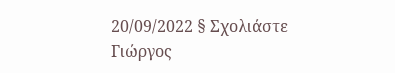20/09/2022 § Σχολιάστε
Γιώργος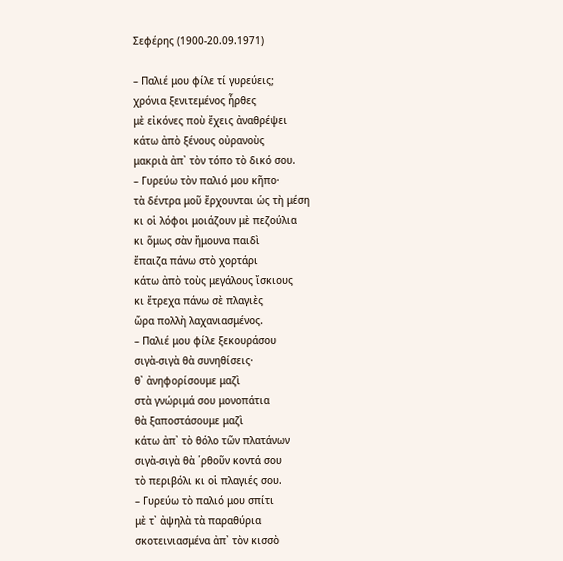Σεφέρης (1900-20.09.1971)

– Παλιέ μου φίλε τί γυρεύεις;
χρόνια ξενιτεμένος ἦρθες
μὲ εἰκόνες ποὺ ἔχεις ἀναθρέψει
κάτω ἀπὸ ξένους οὐρανοὺς
μακριὰ ἀπ᾿ τὸν τόπο τὸ δικό σου.
– Γυρεύω τὸν παλιό μου κῆπο·
τὰ δέντρα μοῦ ἔρχουνται ὡς τὴ μέση
κι οἱ λόφοι μοιάζουν μὲ πεζούλια
κι ὅμως σὰν ἤμουνα παιδὶ
ἔπαιζα πάνω στὸ χορτάρι
κάτω ἀπὸ τοὺς μεγάλους ἴσκιους
κι ἔτρεχα πάνω σὲ πλαγιὲς
ὥρα πολλὴ λαχανιασμένος.
– Παλιέ μου φίλε ξεκουράσου
σιγὰ-σιγὰ θὰ συνηθίσεις·
θ᾿ ἀνηφορίσουμε μαζὶ
στὰ γνώριμά σου μονοπάτια
θὰ ξαποστάσουμε μαζὶ
κάτω ἀπ᾿ τὸ θόλο τῶν πλατάνων
σιγὰ-σιγὰ θὰ ῾ρθοῦν κοντά σου
τὸ περιβόλι κι οἱ πλαγιές σου.
– Γυρεύω τὸ παλιό μου σπίτι
μὲ τ᾿ ἀψηλὰ τὰ παραθύρια
σκοτεινιασμένα ἀπ᾿ τὸν κισσὸ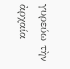γυρεύω τὴν ἀρχαία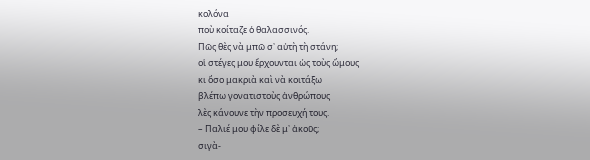κολόνα
ποὺ κοίταζε ὁ θαλασσινός.
Πῶς θὲς νὰ μπῶ σ᾿ αὐτὴ τὴ στάνη;
οἱ στέγες μου ἔρχουνται ὡς τοὺς ὤμους
κι ὅσο μακριὰ καὶ νὰ κοιτάξω
βλέπω γονατιστοὺς ἀνθρώπους
λὲς κάνουνε τὴν προσευχή τους.
– Παλιέ μου φίλε δὲ μ᾿ ἀκοῦς;
σιγὰ-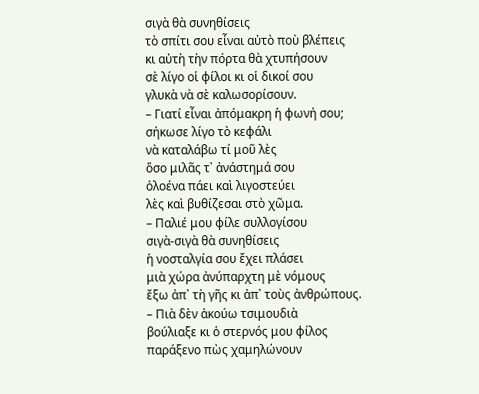σιγὰ θὰ συνηθίσεις
τὸ σπίτι σου εἶναι αὐτὸ ποὺ βλέπεις
κι αὐτὴ τὴν πόρτα θὰ χτυπήσουν
σὲ λίγο οἱ φίλοι κι οἱ δικοί σου
γλυκὰ νὰ σὲ καλωσορίσουν.
– Γιατί εἶναι ἀπόμακρη ἡ φωνή σου;
σήκωσε λίγο τὸ κεφάλι
νὰ καταλάβω τί μοῦ λὲς
ὅσο μιλᾶς τ᾿ ἀνάστημά σου
ὁλοένα πάει καὶ λιγοστεύει
λὲς καὶ βυθίζεσαι στὸ χῶμα.
– Παλιέ μου φίλε συλλογίσου
σιγὰ-σιγὰ θὰ συνηθίσεις
ἡ νοσταλγία σου ἔχει πλάσει
μιὰ χώρα ἀνύπαρχτη μὲ νόμους
ἔξω ἀπ᾿ τὴ γῆς κι ἀπ᾿ τοὺς ἀνθρώπους.
– Πιὰ δὲν ἀκούω τσιμουδιὰ
βούλιαξε κι ὁ στερνός μου φίλος
παράξενο πὼς χαμηλώνουν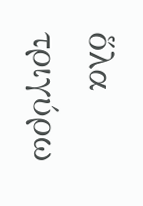ὅλα τριγύρω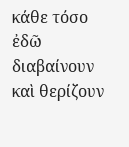κάθε τόσο
ἐδῶ διαβαίνουν καὶ θερίζουν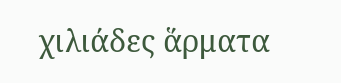χιλιάδες ἅρματα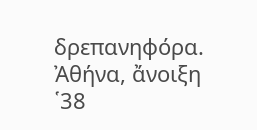δρεπανηφόρα.
Ἀθήνα, ἄνοιξη ῾38